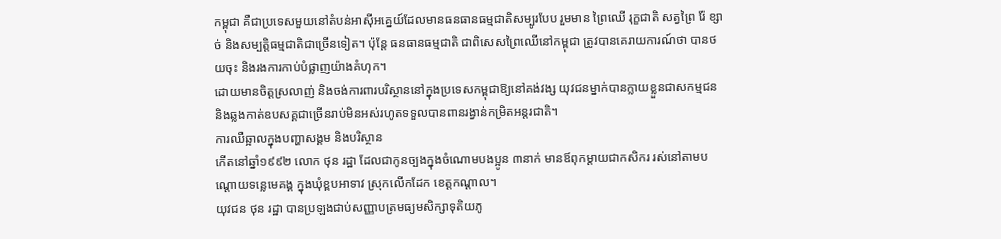កម្ពុជា គឺជាប្រទេសមួយនៅតំបន់អាស៊ីអគ្នេយ៍ដែលមានធនធានធម្មជាតិសម្បូរបែប រួមមាន ព្រៃឈើ រុក្ខជាតិ សត្វព្រៃ រ៉ែ ខ្សាច់ និងសម្បត្តិធម្មជាតិជាច្រើនទៀត។ ប៉ុន្តែ ធនធានធម្មជាតិ ជាពិសេសព្រៃឈើនៅកម្ពុជា ត្រូវបានគេរាយការណ៍ថា បានថយចុះ និងរងការកាប់បំផ្លាញយ៉ាងគំហុក។
ដោយមានចិត្តស្រលាញ់ និងចង់ការពារបរិស្ថាននៅក្នុងប្រទេសកម្ពុជាឱ្យនៅគង់វង្ស យុវជនម្នាក់បានក្លាយខ្លួនជាសកម្មជន និងឆ្លងកាត់ឧបសគ្គជាច្រើនរាប់មិនអស់រហូតទទួលបានពានរង្វាន់កម្រិតអន្តរជាតិ។
ការឈឺឆ្អាលក្នុងបញ្ហាសង្គម និងបរិស្ថាន
កើតនៅឆ្នាំ១៩៩២ លោក ថុន រដ្ឋា ដែលជាកូនច្បងក្នុងចំណោមបងប្អូន ៣នាក់ មានឪពុកម្ដាយជាកសិករ រស់នៅតាមបណ្ដោយទន្លេមេគង្គ ក្នុងឃុំខ្ពបអាទាវ ស្រុកលើកដែក ខេត្តកណ្ដាល។
យុវជន ថុន រដ្ឋា បានប្រឡងជាប់សញ្ញាបត្រមធ្យមសិក្សាទុតិយភូ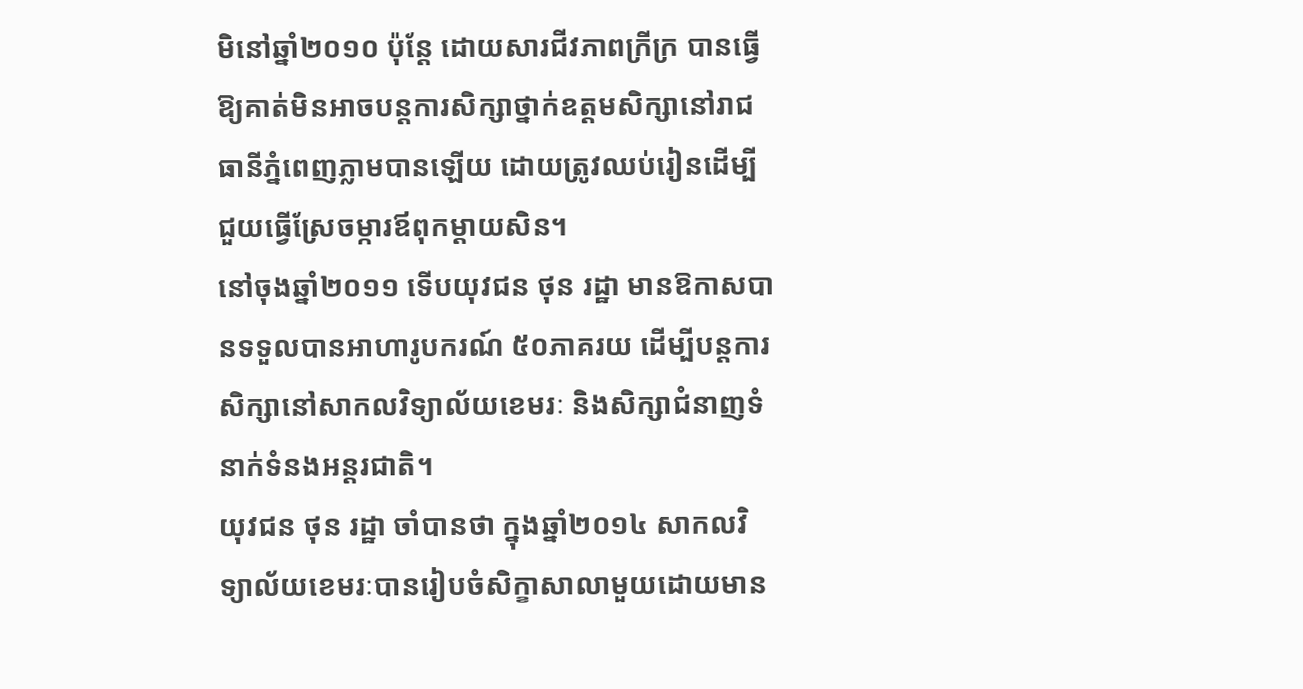មិនៅឆ្នាំ២០១០ ប៉ុន្ដែ ដោយសារជីវភាពក្រីក្រ បានធ្វើឱ្យគាត់មិនអាចបន្តការសិក្សាថ្នាក់ឧត្ដមសិក្សានៅរាជធានីភ្នំពេញភ្លាមបានឡើយ ដោយត្រូវឈប់រៀនដើម្បីជួយធ្វើស្រែចម្ការឪពុកម្ដាយសិន។
នៅចុងឆ្នាំ២០១១ ទើបយុវជន ថុន រដ្ឋា មានឱកាសបានទទួលបានអាហារូបករណ៍ ៥០ភាគរយ ដើម្បីបន្តការសិក្សានៅសាកលវិទ្យាល័យខេមរៈ និងសិក្សាជំនាញទំនាក់ទំនងអន្តរជាតិ។
យុវជន ថុន រដ្ឋា ចាំបានថា ក្នុងឆ្នាំ២០១៤ សាកលវិទ្យាល័យខេមរៈបានរៀបចំសិក្ខាសាលាមួយដោយមាន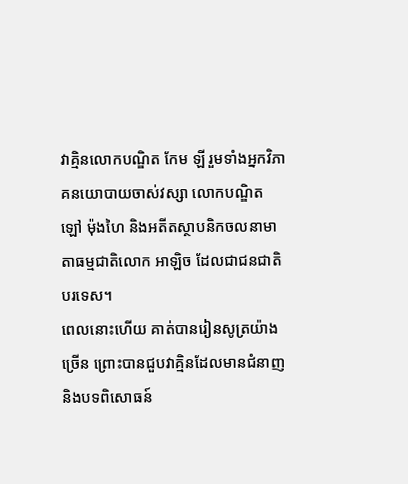វាគ្មិនលោកបណ្ឌិត កែម ឡី រួមទាំងអ្នកវិភាគនយោបាយចាស់វស្សា លោកបណ្ឌិត ឡៅ ម៉ុងហៃ និងអតីតស្ថាបនិកចលនាមាតាធម្មជាតិលោក អាឡិច ដែលជាជនជាតិបរទេស។
ពេលនោះហើយ គាត់បានរៀនសូត្រយ៉ាងច្រើន ព្រោះបានជួបវាគ្មិនដែលមានជំនាញ និងបទពិសោធន៍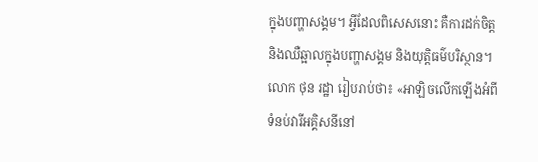ក្នុងបញ្ហាសង្គម។ អ្វីដែលពិសេសនោះ គឺការដក់ចិត្ត និងឈឺឆ្អាលក្នុងបញ្ហាសង្គម និងយុត្តិធម៌បរិស្ថាន។
លោក ថុន រដ្ឋា រៀបរាប់ថា៖ «អាឡិចលើកឡើងអំពីទំនប់វារីអគ្គិសនីនៅ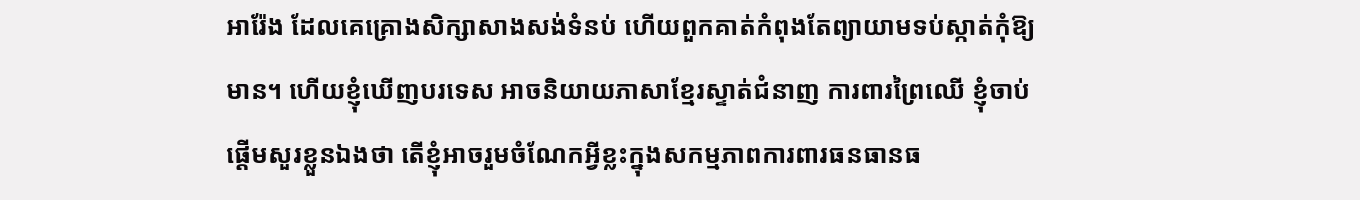អារ៉ែង ដែលគេគ្រោងសិក្សាសាងសង់ទំនប់ ហើយពួកគាត់កំពុងតែព្យាយាមទប់ស្កាត់កុំឱ្យមាន។ ហើយខ្ញុំឃើញបរទេស អាចនិយាយភាសាខ្មែរស្ទាត់ជំនាញ ការពារព្រៃឈើ ខ្ញុំចាប់ផ្តើមសួរខ្លួនឯងថា តើខ្ញុំអាចរួមចំណែកអ្វីខ្លះក្នុងសកម្មភាពការពារធនធានធ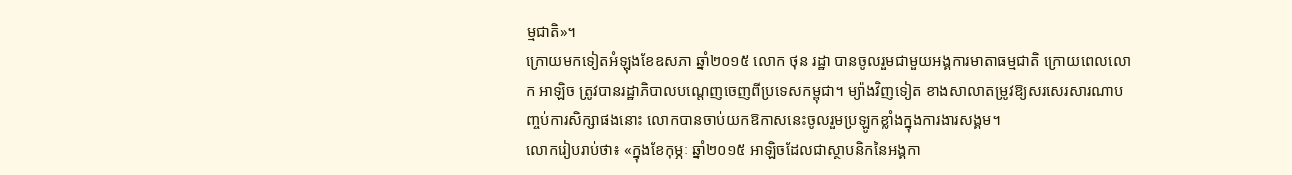ម្មជាតិ»។
ក្រោយមកទៀតអំឡុងខែឧសភា ឆ្នាំ២០១៥ លោក ថុន រដ្ឋា បានចូលរួមជាមួយអង្គការមាតាធម្មជាតិ ក្រោយពេលលោក អាឡិច ត្រូវបានរដ្ឋាភិបាលបណ្តេញចេញពីប្រទេសកម្ពុជា។ ម្យ៉ាងវិញទៀត ខាងសាលាតម្រូវឱ្យសរសេរសារណាបញ្ចប់ការសិក្សាផងនោះ លោកបានចាប់យកឱកាសនេះចូលរួមប្រឡូកខ្លាំងក្នុងការងារសង្គម។
លោករៀបរាប់ថា៖ «ក្នុងខែកុម្ភៈ ឆ្នាំ២០១៥ អាឡិចដែលជាស្ថាបនិកនៃអង្គកា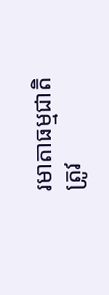រមាតាធម្មជាតិត្រូវ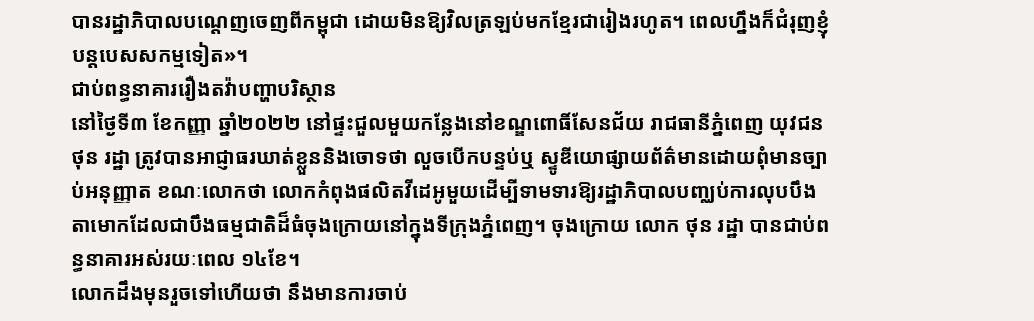បានរដ្ឋាភិបាលបណ្តេញចេញពីកម្ពុជា ដោយមិនឱ្យវិលត្រឡប់មកខ្មែរជារៀងរហូត។ ពេលហ្នឹងក៏ជំរុញខ្ញុំបន្តបេសសកម្មទៀត»។
ជាប់ពន្ធនាគាររឿងតវ៉ាបញ្ហាបរិស្ថាន
នៅថ្ងៃទី៣ ខែកញ្ញា ឆ្នាំ២០២២ នៅផ្ទះជួលមួយកន្លែងនៅខណ្ឌពោធិ៍សែនជ័យ រាជធានីភ្នំពេញ យុវជន ថុន រដ្ឋា ត្រូវបានអាជ្ញាធរឃាត់ខ្លួននិងចោទថា លួចបើកបន្ទប់ឬ ស្ទូឌីយោផ្សាយព័ត៌មានដោយពុំមានច្បាប់អនុញ្ញាត ខណៈលោកថា លោកកំពុងផលិតវីដេអូមួយដើម្បីទាមទារឱ្យរដ្ឋាភិបាលបញ្ឈប់ការលុបបឹងតាមោកដែលជាបឹងធម្មជាតិដ៏ធំចុងក្រោយនៅក្នុងទីក្រុងភ្នំពេញ។ ចុងក្រោយ លោក ថុន រដ្ឋា បានជាប់ពន្ធនាគារអស់រយៈពេល ១៤ខែ។
លោកដឹងមុនរួចទៅហើយថា នឹងមានការចាប់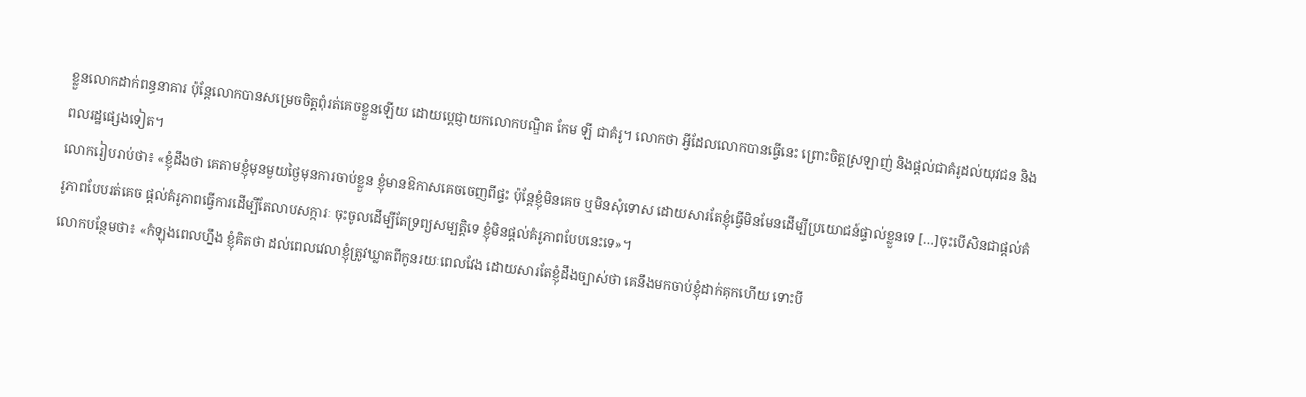ខ្លួនលោកដាក់ពន្ធនាគារ ប៉ុន្តែលោកបានសម្រេចចិត្តពុំរត់គេចខ្លួនឡើយ ដោយប្តេជ្ញាយកលោកបណ្ឌិត កែម ឡី ជាគំរូ។ លោកថា អ្វីដែលលោកបានធ្វើនេះ ព្រោះចិត្តស្រឡាញ់ និងផ្ដល់ជាគំរូដល់យុវជន និងពលរដ្ឋផ្សេងទៀត។
លោករៀបរាប់ថា៖ «ខ្ញុំដឹងថា គេតាមខ្ញុំមុនមួយថ្ងៃមុនការចាប់ខ្លួន ខ្ញុំមានឱកាសគេចចេញពីផ្ទះ ប៉ុន្តែខ្ញុំមិនគេច ឬមិនសុំទោស ដោយសារតែខ្ញុំធ្វើមិនមែនដើម្បីប្រយោជន៍ផ្ទាល់ខ្លួនទេ […]ចុះបើសិនជាផ្តល់គំរូភាពបែបរត់គេច ផ្តល់គំរូភាពធ្វើការដើម្បីតែលាបសក្ការៈ ចុះចូលដើម្បីតែទ្រព្យសម្បត្តិទេ ខ្ញុំមិនផ្តល់គំរូភាពបែបនេះទេ»។
លោកបន្ថែមថា៖ «កំឡុងពេលហ្នឹង ខ្ញុំគិតថា ដល់ពេលវេលាខ្ញុំត្រូវឃ្លាតពីកូនរយៈពេលវែង ដោយសារតែខ្ញុំដឹងច្បាស់ថា គេនឹងមកចាប់ខ្ញុំដាក់គុកហើយ ទោះបី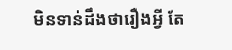មិនទាន់ដឹងថារឿងអ្វី តែ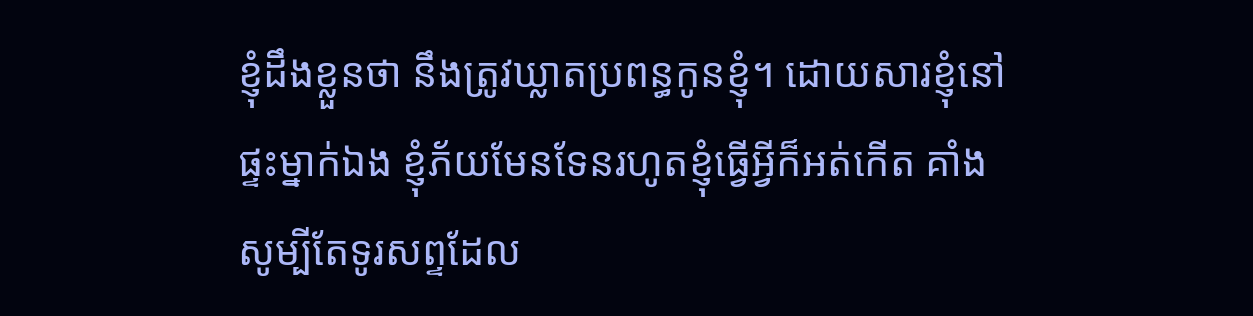ខ្ញុំដឹងខ្លួនថា នឹងត្រូវឃ្លាតប្រពន្ធកូនខ្ញុំ។ ដោយសារខ្ញុំនៅផ្ទះម្នាក់ឯង ខ្ញុំភ័យមែនទែនរហូតខ្ញុំធ្វើអ្វីក៏អត់កើត គាំងសូម្បីតែទូរសព្ទដែល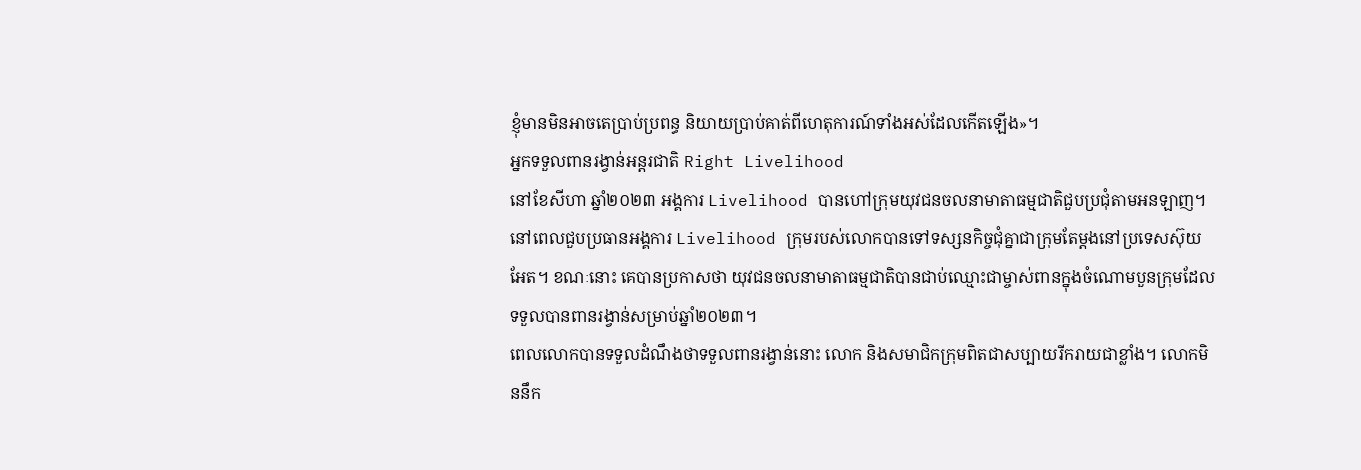ខ្ញុំមានមិនអាចតេប្រាប់ប្រពន្ធ និយាយប្រាប់គាត់ពីហេតុការណ៍ទាំងអស់ដែលកើតឡើង»។
អ្នកទទួលពានរង្វាន់អន្តរជាតិ Right Livelihood
នៅខែសីហា ឆ្នាំ២០២៣ អង្គការ Livelihood បានហៅក្រុមយុវជនចលនាមាតាធម្មជាតិជួបប្រជុំតាមអនឡាញ។ នៅពេលជួបប្រធានអង្គការ Livelihood ក្រុមរបស់លោកបានទៅទស្សនកិច្ចជុំគ្នាជាក្រុមតែម្តងនៅប្រទេសស៊ុយអែត។ ខណៈនោះ គេបានប្រកាសថា យុវជនចលនាមាតាធម្មជាតិបានជាប់ឈ្មោះជាម្ចាស់ពានក្នុងចំណោមបួនក្រុមដែលទទួលបានពានរង្វាន់សម្រាប់ឆ្នាំ២០២៣។
ពេលលោកបានទទួលដំណឹងថាទទួលពានរង្វាន់នោះ លោក និងសមាជិកក្រុមពិតជាសប្បាយរីករាយជាខ្លាំង។ លោកមិននឹក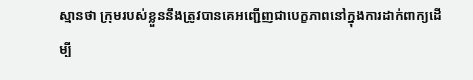ស្មានថា ក្រុមរបស់ខ្លួននឹងត្រូវបានគេអញ្ជើញជាបេក្ខភាពនៅក្នុងការដាក់ពាក្យដើម្បី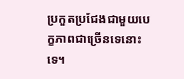ប្រកួតប្រជែងជាមួយបេក្ខភាពជាច្រើនទេនោះទេ។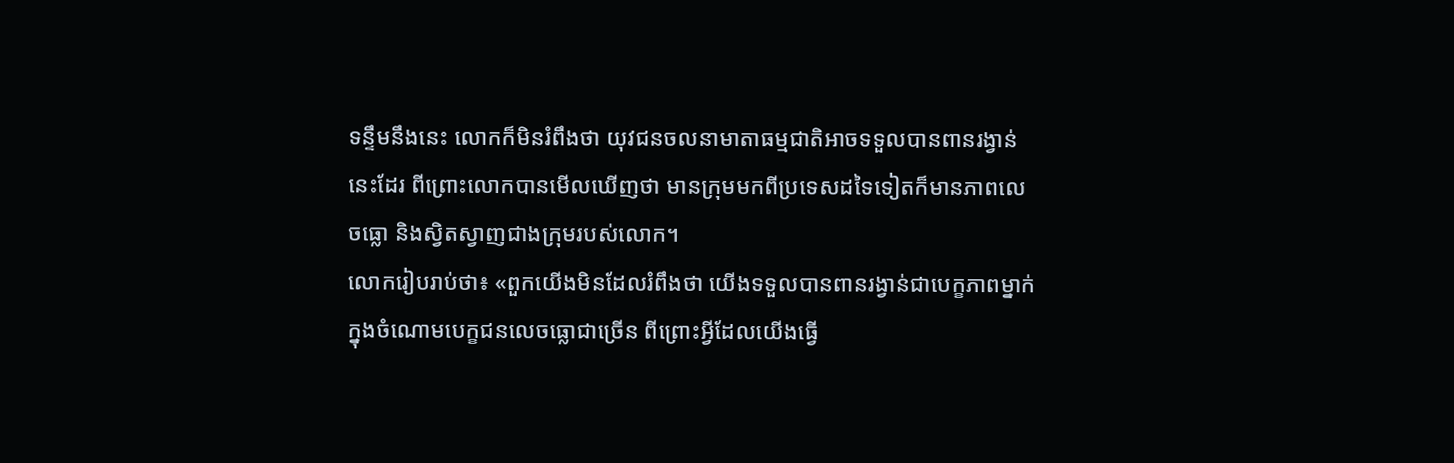ទន្ទឹមនឹងនេះ លោកក៏មិនរំពឹងថា យុវជនចលនាមាតាធម្មជាតិអាចទទួលបានពានរង្វាន់នេះដែរ ពីព្រោះលោកបានមើលឃើញថា មានក្រុមមកពីប្រទេសដទៃទៀតក៏មានភាពលេចធ្លោ និងស្វិតស្វាញជាងក្រុមរបស់លោក។
លោករៀបរាប់ថា៖ «ពួកយើងមិនដែលរំពឹងថា យើងទទួលបានពានរង្វាន់ជាបេក្ខភាពម្នាក់ក្នុងចំណោមបេក្ខជនលេចធ្លោជាច្រើន ពីព្រោះអ្វីដែលយើងធ្វើ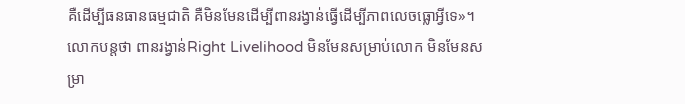គឺដើម្បីធនធានធម្មជាតិ គឺមិនមែនដើម្បីពានរង្វាន់ធ្វើដើម្បីភាពលេចធ្លោអ្វីទេ»។
លោកបន្តថា ពានរង្វាន់Right Livelihood មិនមែនសម្រាប់លោក មិនមែនសម្រា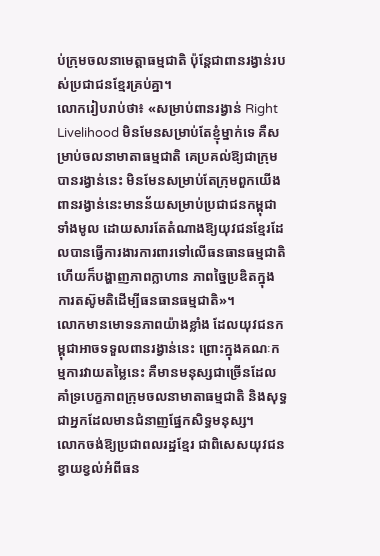ប់ក្រុមចលនាមេត្តាធម្មជាតិ ប៉ុន្តែជាពានរង្វាន់របស់ប្រជាជនខ្មែរគ្រប់គ្នា។
លោករៀបរាប់ថា៖ «សម្រាប់ពានរង្វាន់ Right Livelihood មិនមែនសម្រាប់តែខ្ញុំម្នាក់ទេ គឺសម្រាប់ចលនាមាតាធម្មជាតិ គេប្រគល់ឱ្យជាក្រុមបានរង្វាន់នេះ មិនមែនសម្រាប់តែក្រុមពួកយើង ពានរង្វាន់នេះមានន័យសម្រាប់ប្រជាជនកម្ពុជាទាំងមូល ដោយសារតែតំណាងឱ្យយុវជនខ្មែរដែលបានធ្វើការងារការពារទៅលើធនធានធម្មជាតិ ហើយក៏បង្ហាញភាពក្លាហាន ភាពច្នៃប្រឌិតក្នុងការតស៊ូមតិដើម្បីធនធានធម្មជាតិ»។
លោកមានមោទនភាពយ៉ាងខ្លាំង ដែលយុវជនកម្ពុជាអាចទទួលពានរង្វាន់នេះ ព្រោះក្នុងគណៈកម្មការវាយតម្លៃនេះ គឺមានមនុស្សជាច្រើនដែលគាំទ្របេក្ខភាពក្រុមចលនាមាតាធម្មជាតិ និងសុទ្ធជាអ្នកដែលមានជំនាញផ្នែកសិទ្ធមនុស្ស។
លោកចង់ឱ្យប្រជាពលរដ្ឋខ្មែរ ជាពិសេសយុវជនខ្វាយខ្វល់អំពីធន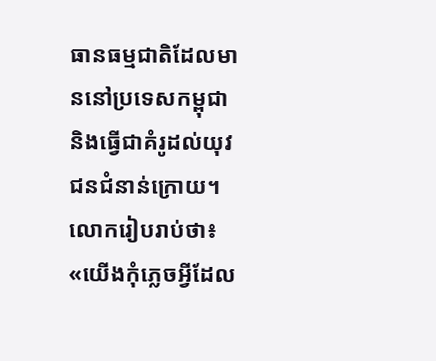ធានធម្មជាតិដែលមាននៅប្រទេសកម្ពុជា និងធ្វើជាគំរូដល់យុវជនជំនាន់ក្រោយ។
លោករៀបរាប់ថា៖ «យើងកុំភ្លេចអ្វីដែល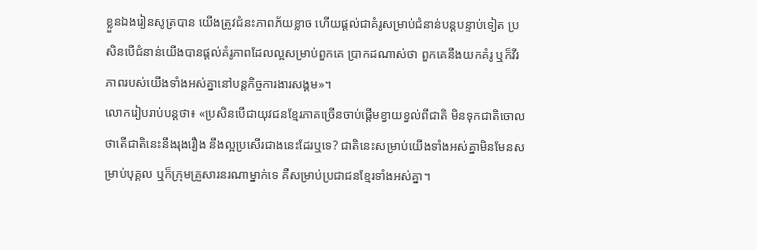ខ្លួនឯងរៀនសូត្របាន យើងត្រូវជំនះភាពភ័យខ្លាច ហើយផ្តល់ជាគំរូសម្រាប់ជំនាន់បន្តបន្ទាប់ទៀត ប្រសិនបើជំនាន់យើងបានផ្តល់គំរូភាពដែលល្អសម្រាប់ពួកគេ ប្រាកដណាស់ថា ពួកគេនឹងយកគំរូ ឬក៏វីរភាពរបស់យើងទាំងអស់គ្នានៅបន្តកិច្ចការងារសង្គម»។
លោករៀបរាប់បន្តថា៖ «ប្រសិនបើជាយុវជនខ្មែរភាគច្រើនចាប់ផ្តើមខ្វាយខ្វល់ពីជាតិ មិនទុកជាតិចោល ថាតើជាតិនេះនឹងរុងរឿង នឹងល្អប្រសើរជាងនេះដែរឬទេ? ជាតិនេះសម្រាប់យើងទាំងអស់គ្នាមិនមែនសម្រាប់បុគ្គល ឬក៏ក្រុមគ្រួសារនរណាម្នាក់ទេ គឺសម្រាប់ប្រជាជនខ្មែរទាំងអស់គ្នា។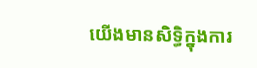យើងមានសិទ្ធិក្នុងការ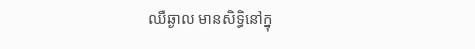ឈឺឆ្ងាល មានសិទ្ធិនៅក្នុ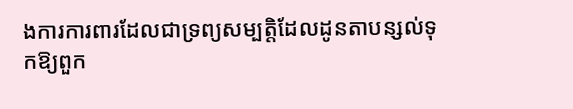ងការការពារដែលជាទ្រព្យសម្បត្តិដែលដូនតាបន្សល់ទុកឱ្យពួក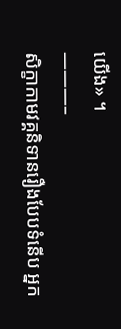យើង» ។
———–
សិក្ខាកាមវគ្គនិទានរឿងបែបទំនើប អ្នក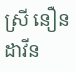ស្រី នឿន ដាវីន